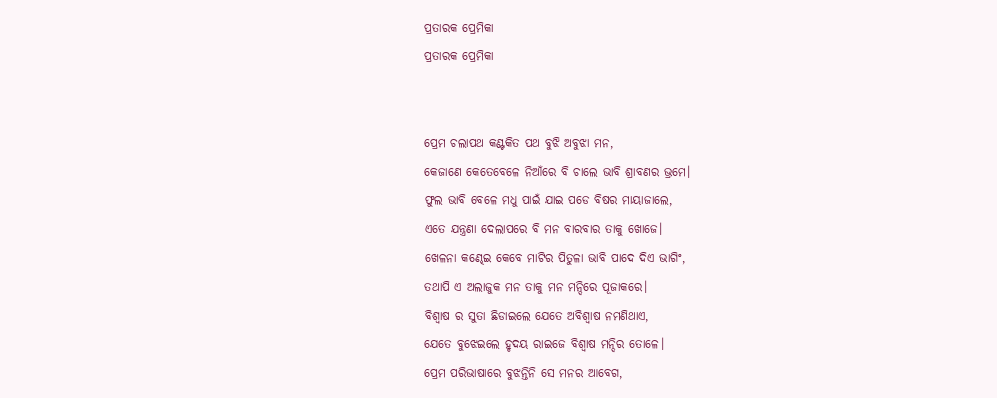ପ୍ରତାରକ ପ୍ରେମିକା
ପ୍ରତାରକ ପ୍ରେମିକା


ପ୍ରେମ ଚଲାପଥ କଣ୍ଟକିତ ପଥ ବୁଝି ଅବୁଝା ମନ,
କେଜାଣେ କେତେବେଳେ ନିଆଁରେ ବି ଚାଲେ ଭାବି ଶ୍ରାବଣର ଭ୍ରମେ।
ଫୁଲ ଭାବି ବେଳେ ମଧୁ ପାଇଁ ଯାଇ ପଡେ ବିଷର ମାୟାଜାଲେ,
ଏତେ ଯନ୍ତ୍ରଣା ଦେଲାପରେ ବି ମନ ବାରବାର ତାକୁ ଖୋଜେ।
ଖେଳନା କଣ୍ଢେଇ କେବେ ମାଟିର ପିତୁଳା ଭାବି ପାଦେ ଦିଏ ଭାଗିଂ,
ତଥାପି ଏ ଅଲାଜୁକ ମନ ତାକୁ ମନ ମନ୍ଦିରେ ପୂଜାକରେ।
ବିଶ୍ବାଷ ର ସୁତା ଛିଡାଇଲେ ଯେତେ ଅବିଶ୍ବାଷ ନମଣିଥାଏ,
ଯେତେ ବୁଝେଇଲେ ହୃଦୟ ରାଇଜେ ବିଶ୍ବାଷ ମନ୍ଦିର ତୋଳେ।
ପ୍ରେମ ପରିଭାଷାରେ ବୁଝନ୍ତିନି ସେ ମନର ଆବେଗ,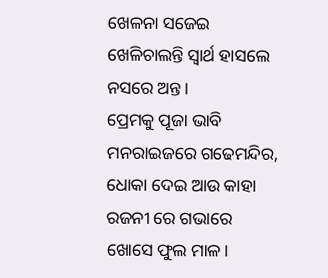ଖେଳନା ସଜେଇ ଖେଳିଚାଲନ୍ତି ସ୍ବାର୍ଥ ହାସଲେ ନସରେ ଅନ୍ତ।
ପ୍ରେମକୁ ପୂଜା ଭାବି ମନରାଇଜରେ ଗଢେମନ୍ଦିର,
ଧୋକା ଦେଇ ଆଉ କାହା ରଜନୀ ରେ ଗଭାରେ ଖୋସେ ଫୁଲ ମାଳ।